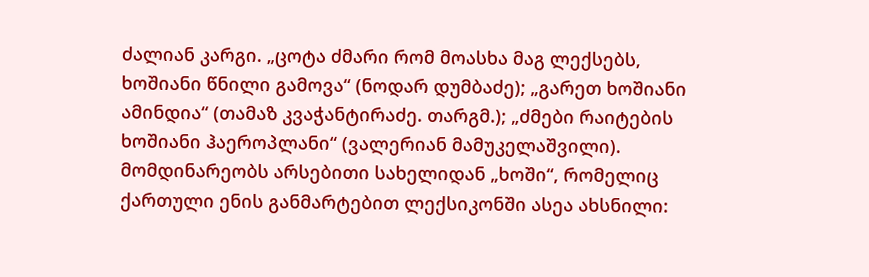ძალიან კარგი. „ცოტა ძმარი რომ მოასხა მაგ ლექსებს, ხოშიანი წნილი გამოვა“ (ნოდარ დუმბაძე); „გარეთ ხოშიანი ამინდია“ (თამაზ კვაჭანტირაძე. თარგმ.); „ძმები რაიტების ხოშიანი ჰაეროპლანი“ (ვალერიან მამუკელაშვილი). მომდინარეობს არსებითი სახელიდან „ხოში“, რომელიც ქართული ენის განმარტებით ლექსიკონში ასეა ახსნილი: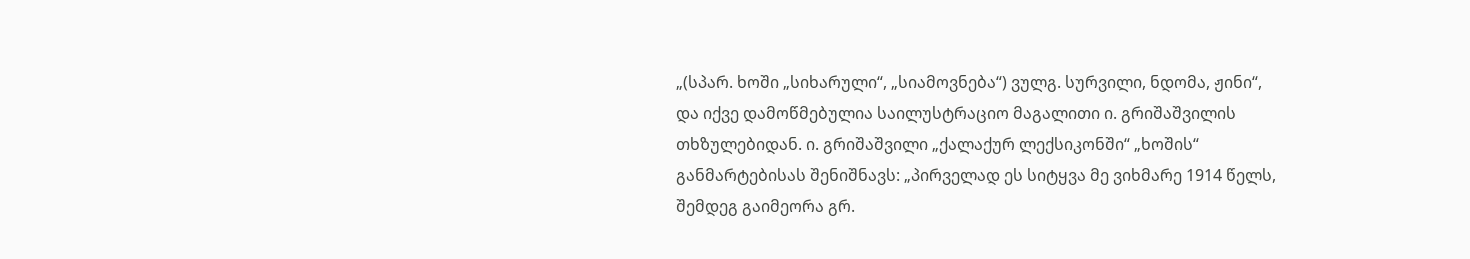„(სპარ. ხოში „სიხარული“, „სიამოვნება“) ვულგ. სურვილი, ნდომა, ჟინი“, და იქვე დამოწმებულია საილუსტრაციო მაგალითი ი. გრიშაშვილის თხზულებიდან. ი. გრიშაშვილი „ქალაქურ ლექსიკონში“ „ხოშის“ განმარტებისას შენიშნავს: „პირველად ეს სიტყვა მე ვიხმარე 1914 წელს, შემდეგ გაიმეორა გრ.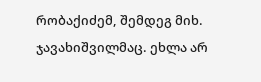რობაქიძემ, შემდეგ მიხ. ჯავახიშვილმაც. ეხლა არ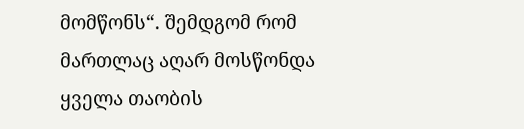მომწონს“. შემდგომ რომ მართლაც აღარ მოსწონდა ყველა თაობის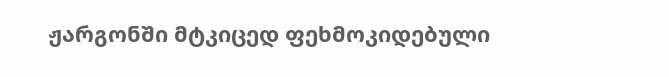ჟარგონში მტკიცედ ფეხმოკიდებული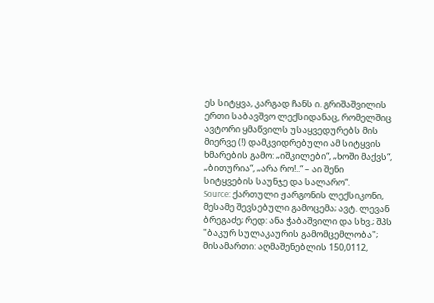ეს სიტყვა, კარგად ჩანს ი. გრიშაშვილის ერთი საბავშვო ლექსიდანაც, რომელშიც ავტორი ყმაწვილს უსაყვედურებს მის მიერვე (!) დამკვიდრებული ამ სიტყვის ხმარების გამო: „იშკილები“, „ხოში მაქვს“, „ბითურია“, „არა რო!..“ – აი შენი სიტყვების საუნჯე და სალარო“.
Source: ქართული ჟარგონის ლექსიკონი, მესამე შევსებული გამოცემა; ავტ. ლევან ბრეგაძე; რედ: ანა ჭაბაშვილი და სხვ.; შპს "ბაკურ სულაკაურის გამომცემლობა"; მისამართი: აღმაშენებლის 150,0112,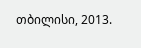თბილისი, 2013.